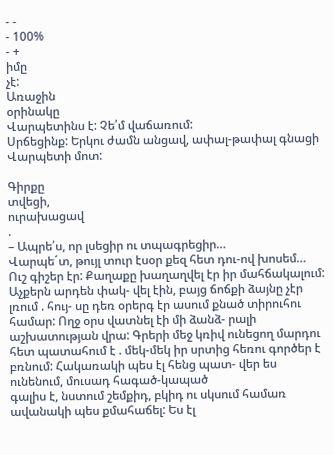- -
- 100%
- +
իմը
չէ:
Առաջին
օրինակը
Վարպետինս է: Չե՛մ վաճառում:
Սրճեցինք: Երկու ժամն անցավ, ափալ-թափալ գնացի Վարպետի մոտ:

Գիրքը
տվեցի,
ուրախացավ
.
– Ապրե՛ս, որ լսեցիր ու տպագրեցիր…
Վարպե´տ, թույլ տուր էսօր քեզ հետ դու-ով խոսեմ…
Ուշ գիշեր էր: Քաղաքը խաղաղվել էր իր մահճակալում: Աչքերն արդեն փակ- վել էին, բայց ճոճքի ձայնը չէր լռում . հույ- սը դեռ օրերգ էր ասում քնած տիրուհու համար: Ողջ օրս վատնել էի մի ձանձ- րալի աշխատության վրա: Գրերի մեջ կռիվ ունեցող մարդու հետ պատահում է . մեկ-մեկ իր սրտից հեռու գործեր է բռնում: Հակառակի պես էլ հենց պատ- վեր ես ունենում, մուսադ հագած-կապած
գալիս է, նստում շեմքիդ, բկիդ ու սկսում համառ ավանակի պես քմահաճել: Ես էլ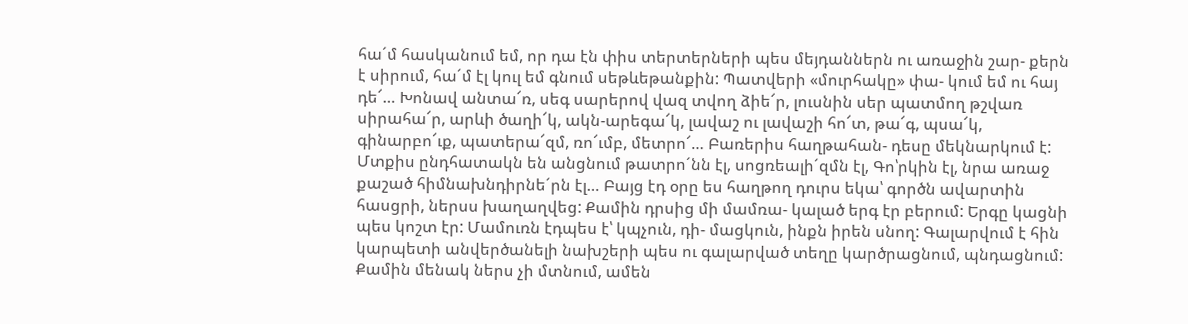հա´մ հասկանում եմ, որ դա էն փիս տերտերների պես մեյդաններն ու առաջին շար- քերն է սիրում, հա´մ էլ կուլ եմ գնում սեթևեթանքին: Պատվերի «մուրհակը» փա- կում եմ ու հայ դե՜… Խոնավ անտա՜ռ, սեգ սարերով վազ տվող ձիե՜ր, լուսնին սեր պատմող թշվառ սիրահա՜ր, արևի ծաղի՜կ, ակն-արեգա՜կ, լավաշ ու լավաշի հո՜տ, թա՜գ, պսա՜կ, գինարբո՜ւք, պատերա՜զմ, ռո՜ւմբ, մետրո՜… Բառերիս հաղթահան- դեսը մեկնարկում է: Մտքիս ընդհատակն են անցնում թատրո´նն էլ, սոցռեալի´զմն էլ, Գո՝րկին էլ, նրա առաջ քաշած հիմնախնդիրնե´րն էլ… Բայց էդ օրը ես հաղթող դուրս եկա՝ գործն ավարտին հասցրի, ներսս խաղաղվեց: Քամին դրսից մի մամռա- կալած երգ էր բերում: Երգը կացնի պես կոշտ էր: Մամուռն էդպես է՝ կպչուն, դի- մացկուն, ինքն իրեն սնող: Գալարվում է հին կարպետի անվերծանելի նախշերի պես ու գալարված տեղը կարծրացնում, պնդացնում: Քամին մենակ ներս չի մտնում, ամեն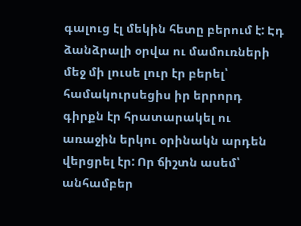գալուց էլ մեկին հետը բերում է: Էդ ձանձրալի օրվա ու մամուռների մեջ մի լուսե լուր էր բերել՝ համակուրսեցիս իր երրորդ գիրքն էր հրատարակել ու առաջին երկու օրինակն արդեն վերցրել էր: Որ ճիշտն ասեմ՝ անհամբեր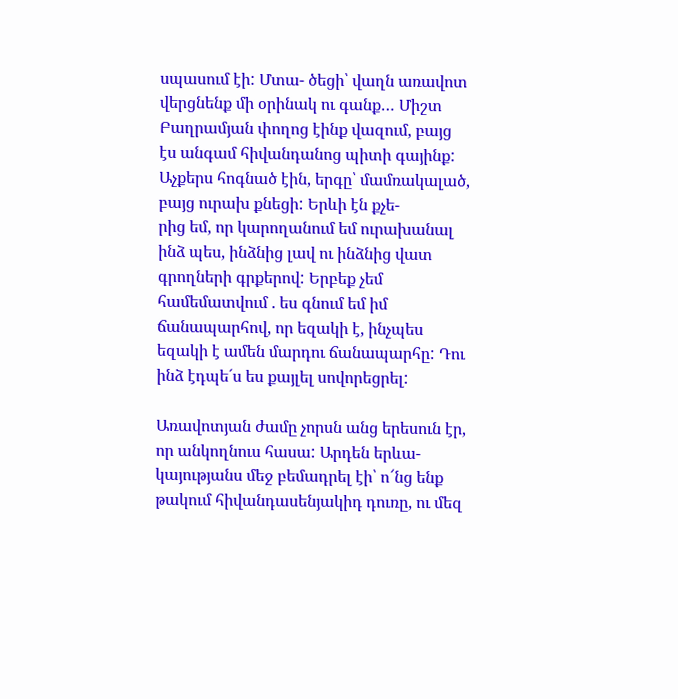սպասում էի: Մտա- ծեցի՝ վաղն առավոտ վերցնենք մի օրինակ ու գանք… Միշտ Բաղրամյան փողոց էինք վազում, բայց էս անգամ հիվանդանոց պիտի գայինք:
Աչքերս հոգնած էին, երգը՝ մամռակալած, բայց ուրախ քնեցի: Երևի էն քչե-
րից եմ, որ կարողանում եմ ուրախանալ ինձ պես, ինձնից լավ ու ինձնից վատ գրողների գրքերով: Երբեք չեմ համեմատվում . ես գնում եմ իմ ճանապարհով, որ եզակի է, ինչպես եզակի է ամեն մարդու ճանապարհը: Դու ինձ էդպե´ս ես քայլել սովորեցրել:

Առավոտյան ժամը չորսն անց երեսուն էր, որ անկողնուս հասա: Արդեն երևա- կայությանս մեջ բեմադրել էի՝ ո՜նց ենք թակում հիվանդասենյակիդ դուռը, ու մեզ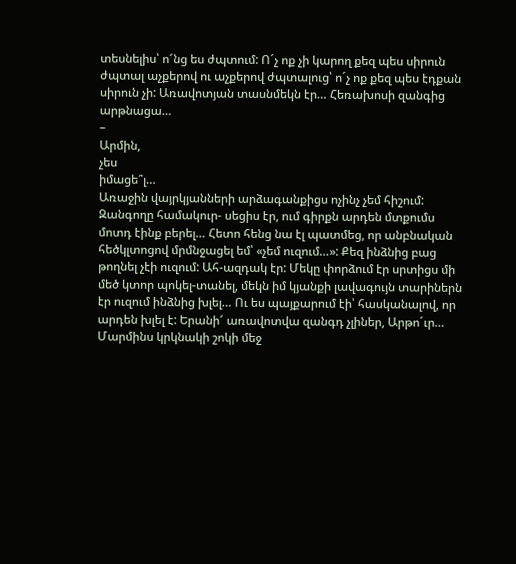տեսնելիս՝ ո՜նց ես ժպտում: Ո´չ ոք չի կարող քեզ պես սիրուն ժպտալ աչքերով ու աչքերով ժպտալուց՝ ո´չ ոք քեզ պես էդքան սիրուն չի: Առավոտյան տասնմեկն էր… Հեռախոսի զանգից արթնացա…
–
Արմին,
չես
իմացե՞լ…
Առաջին վայրկյանների արձագանքիցս ոչինչ չեմ հիշում: Զանգողը համակուր- սեցիս էր, ում գիրքն արդեն մտքումս մոտդ էինք բերել… Հետո հենց նա էլ պատմեց, որ անբնական հեծկլտոցով մրմնջացել եմ՝ «չեմ ուզում…»: Քեզ ինձնից բաց թողնել չէի ուզում: Ահ-ազդակ էր: Մեկը փորձում էր սրտիցս մի մեծ կտոր պոկել-տանել, մեկն իմ կյանքի լավագույն տարիներն էր ուզում ինձնից խլել… Ու ես պայքարում էի՝ հասկանալով, որ արդեն խլել է: Երանի՜ առավոտվա զանգդ չլիներ, Արթո´ւր…
Մարմինս կրկնակի շոկի մեջ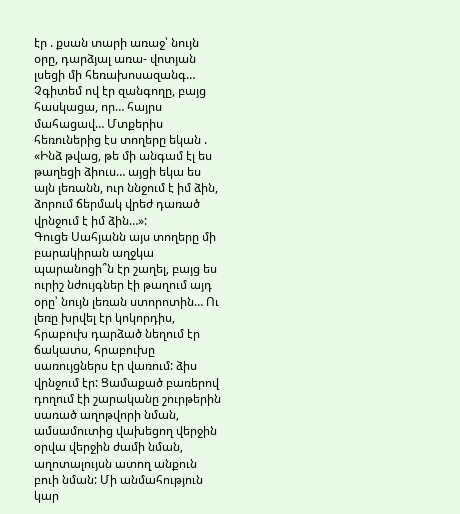էր . քսան տարի առաջ՝ նույն օրը, դարձյալ առա- վոտյան լսեցի մի հեռախոսազանգ… Չգիտեմ ով էր զանգողը, բայց հասկացա, որ… հայրս մահացավ… Մտքերիս հեռուներից էս տողերը եկան .
«Ինձ թվաց, թե մի անգամ էլ ես թաղեցի ձիուս… այցի եկա ես այն լեռանն, ուր ննջում է իմ ձին, ձորում ճերմակ վրեժ դառած վրնջում է իմ ձին…»:
Գուցե Սահյանն այս տողերը մի բարակիրան աղջկա պարանոցի՞ն էր շաղել, բայց ես ուրիշ նժույգներ էի թաղում այդ օրը՝ նույն լեռան ստորոտին… Ու լեռը խրվել էր կոկորդիս, հրաբուխ դարձած նեղում էր ճակատս, հրաբուխը սառույցներս էր վառում: ձիս վրնջում էր: Ցամաքած բառերով դողում էի շարականը շուրթերին սառած աղոթվորի նման, ամսամուտից վախեցող վերջին օրվա վերջին ժամի նման, աղոտալույսն ատող անքուն բուի նման: Մի անմահություն կար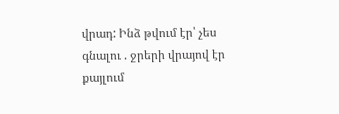վրադ: Ինձ թվում էր՝ չես գնալու . ջրերի վրայով էր քայլում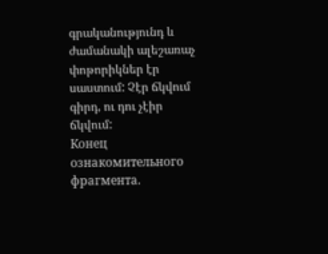գրականությունդ և ժամանակի ալեշառաչ փոթորիկներ էր սաստում: Չէր ճկվում գիրդ, ու դու չէիր ճկվում:
Конец ознакомительного фрагмента.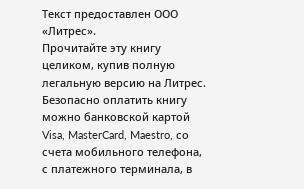Текст предоставлен ООО «Литрес».
Прочитайте эту книгу целиком, купив полную легальную версию на Литрес.
Безопасно оплатить книгу можно банковской картой Visa, MasterCard, Maestro, со счета мобильного телефона, с платежного терминала, в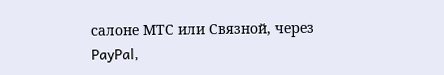салоне МТС или Связной, через PayPal,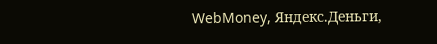WebMoney, Яндекс.Деньги,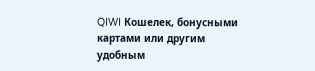QIWI Кошелек, бонусными картами или другим удобным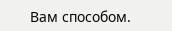Вам способом.